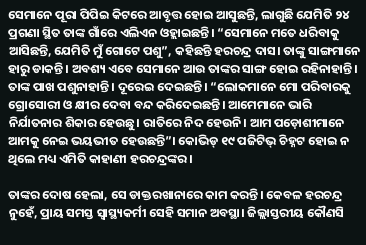ସେମାନେ ପୂରା ପିପିଇ କିଟରେ ଆବୃତ୍ତ ହୋଇ ଆସୁଛନ୍ତି, ଲାଗୁଛି ଯେମିତି ୨୪ ପ୍ରଗଣା ସ୍ଥିତ ତାଙ୍କ ଗାଁରେ ଏଲିଏନ ଓହ୍ଲାଇଛନ୍ତି। “ସେମାନେ ମତେ ଧରିବାକୁ ଆସିଛନ୍ତି, ଯେମିତି ମୁଁ ଗୋଟେ ପଶୁ”, କହିଛନ୍ତି ହରଚନ୍ଦ୍ର ଦାସ। ତାଙ୍କୁ ସାଙ୍ଗମାନେ ହାରୁ ଡାକନ୍ତି। ଅବଶ୍ୟ ଏବେ ସେମାନେ ଆଉ ତାଙ୍କର ସାଙ୍ଗ ହୋଇ ରହିନାହାନ୍ତି। ତାଙ୍କ ପାଖ ପଶୁନାହାନ୍ତି। ଦୂରେଇ ଦେଇଛନ୍ତି। “ଲୋକମାନେ ମୋ ପରିବାରକୁ ଗ୍ରୋସୋରୀ ଓ କ୍ଷୀର ଦେବା ବନ୍ଦ କରିଦେଇଛନ୍ତି। ଆମେମାନେ ଭାରି ନିର୍ଯାତନାର ଶିକାର ହେଉଛୁ। ରାତିରେ ନିଦ ହେଉନି। ଆମ ପଡ଼ୋଶୀମାନେ ଆମକୁ ନେଇ ଭୟଭୀତ ହେଉଛନ୍ତି”। କୋଭିଡ୍ ୧୯ ପଜିଟିଭ୍ ଚିହ୍ନଟ ହୋଇ ନ ଥିଲେ ମଧ୍ୟ ଏମିତି କାହାଣୀ ହରଚନ୍ଦ୍ରଙ୍କର।

ତାଙ୍କର ଦୋଷ ହେଲା, ସେ ଡାକ୍ତରଖାନାରେ କାମ କରନ୍ତି। କେବଳ ହରଚନ୍ଦ୍ର ନୁହେଁ, ପ୍ରାୟ ସମସ୍ତ ସ୍ୱାସ୍ଥ୍ୟକର୍ମୀ ସେହି ସମାନ ଅବସ୍ଥା। ଜିଲ୍ଲାସ୍ତରୀୟ କୌଣସି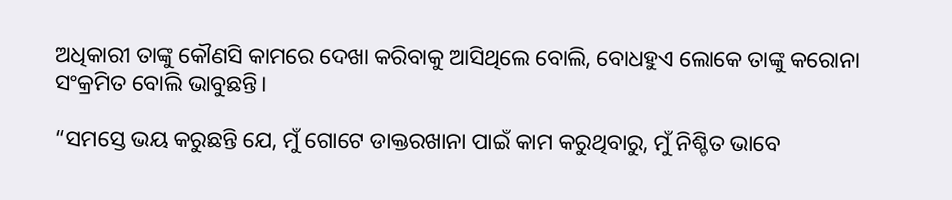ଅଧିକାରୀ ତାଙ୍କୁ କୌଣସି କାମରେ ଦେଖା କରିବାକୁ ଆସିଥିଲେ ବୋଲି, ବୋଧହୁଏ ଲୋକେ ତାଙ୍କୁ କରୋନା ସଂକ୍ରମିତ ବୋଲି ଭାବୁଛନ୍ତି।

“ସମସ୍ତେ ଭୟ କରୁଛନ୍ତି ଯେ, ମୁଁ ଗୋଟେ ଡାକ୍ତରଖାନା ପାଇଁ କାମ କରୁଥିବାରୁ, ମୁଁ ନିଶ୍ଚିତ ଭାବେ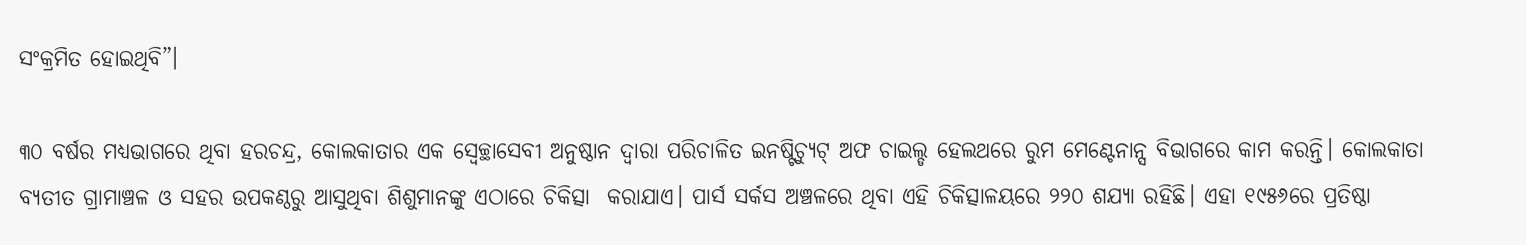ସଂକ୍ରମିତ ହୋଇଥିବି”।

୩୦ ବର୍ଷର ମଧ୍ୟଭାଗରେ ଥିବା ହରଚନ୍ଦ୍ର, କୋଲକାତାର ଏକ ସ୍ୱେଚ୍ଛାସେବୀ ଅନୁଷ୍ଠାନ ଦ୍ୱାରା ପରିଚାଳିତ ଇନଷ୍ଟିଚ୍ୟୁଟ୍ ଅଫ ଚାଇଲ୍ଡ ହେଲଥରେ ରୁମ ମେଣ୍ଟେନାନ୍ସ ବିଭାଗରେ କାମ କରନ୍ତି। କୋଲକାତା ବ୍ୟତୀତ ଗ୍ରାମାଞ୍ଚଳ ଓ ସହର ଉପକଣ୍ଠରୁ ଆସୁଥିବା ଶିଶୁମାନଙ୍କୁ ଏଠାରେ ଚିକିତ୍ସା  କରାଯାଏ। ପାର୍ସ ସର୍କସ ଅଞ୍ଚଳରେ ଥିବା ଏହି ଚିକିତ୍ସାଳୟରେ ୨୨୦ ଶଯ୍ୟା ରହିଛି। ଏହା ୧୯୫୬ରେ ପ୍ରତିଷ୍ଠା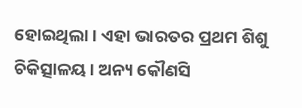ହୋଇଥିଲା। ଏହା ଭାରତର ପ୍ରଥମ ଶିଶୁ ଚିକିତ୍ସାଳୟ। ଅନ୍ୟ କୌଣସି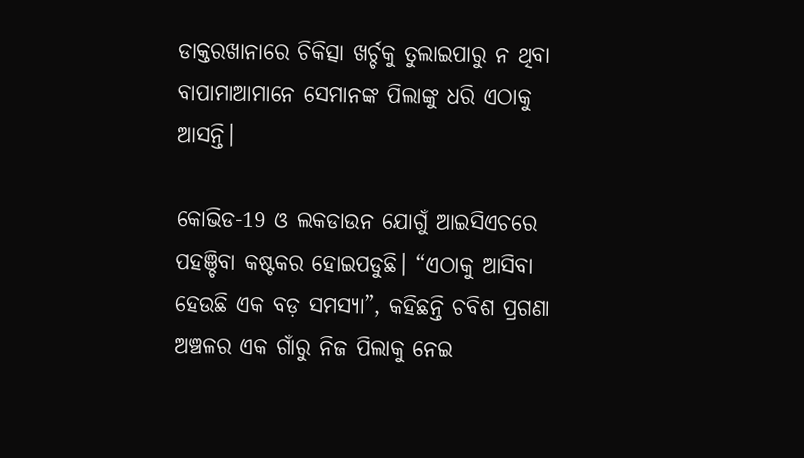ଡାକ୍ତରଖାନାରେ ଚିକିତ୍ସା ଖର୍ଚ୍ଚକୁ ତୁଲାଇପାରୁ ନ ଥିବା ବାପାମାଆମାନେ ସେମାନଙ୍କ ପିଲାଙ୍କୁ ଧରି ଏଠାକୁ ଆସନ୍ତି।

କୋଭିଡ-19 ଓ ଲକଡାଉନ ଯୋଗୁଁ ଆଇସିଏଚରେ ପହଞ୍ଚିବା କଷ୍ଟକର ହୋଇପଡୁଛି। “ଏଠାକୁ ଆସିବା ହେଉଛି ଏକ ବଡ଼ ସମସ୍ୟା”, କହିଛନ୍ତି ଚବିଶ ପ୍ରଗଣା ଅଞ୍ଚଳର ଏକ ଗାଁରୁ ନିଜ ପିଲାକୁ ନେଇ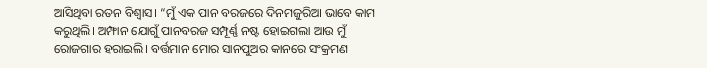ଆସିଥିବା ରତନ ବିଶ୍ୱାସ। “ମୁଁ ଏକ ପାନ ବରଜରେ ଦିନମଜୁରିଆ ଭାବେ କାମ କରୁଥିଲି। ଅମ୍ଫାନ ଯୋଗୁଁ ପାନବରଜ ସମ୍ପୂର୍ଣ୍ଣ ନଷ୍ଟ ହୋଇଗଲା ଆଉ ମୁଁ ରୋଜଗାର ହରାଇଲି। ବର୍ତ୍ତମାନ ମୋର ସାନପୁଅର କାନରେ ସଂକ୍ରମଣ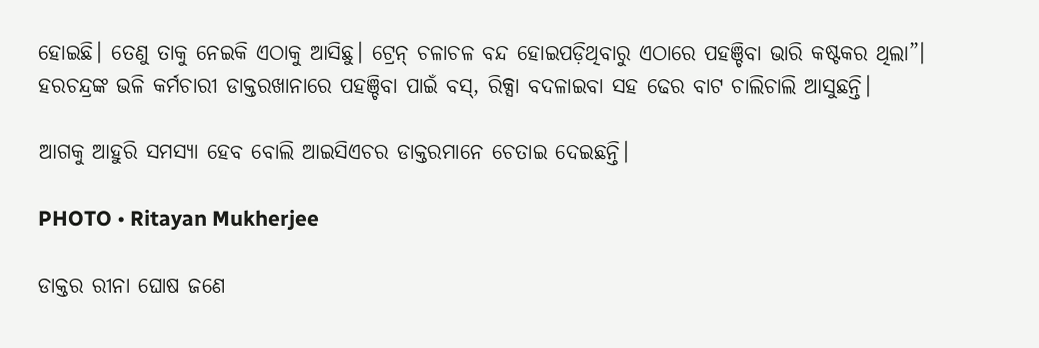ହୋଇଛି। ତେଣୁ ତାକୁ ନେଇକି ଏଠାକୁ ଆସିଛୁ। ଟ୍ରେନ୍ ଚଳାଚଳ ବନ୍ଦ ହୋଇପଡ଼ିଥିବାରୁ ଏଠାରେ ପହଞ୍ଚିବା ଭାରି କଷ୍ଟକର ଥିଲା”।  ହରଚନ୍ଦ୍ରଙ୍କ ଭଳି କର୍ମଚାରୀ ଡାକ୍ତରଖାନାରେ ପହଞ୍ଚିବା ପାଇଁ ବସ୍, ରିକ୍ସା ବଦଳାଇବା ସହ ଢେର ବାଟ ଚାଲିଚାଲି ଆସୁଛନ୍ତି।

ଆଗକୁ ଆହୁରି ସମସ୍ୟା ହେବ ବୋଲି ଆଇସିଏଚର ଡାକ୍ତରମାନେ ଚେତାଇ ଦେଇଛନ୍ତି।

PHOTO • Ritayan Mukherjee

ଡାକ୍ତର ରୀନା ଘୋଷ ଜଣେ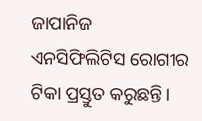ଜାପାନିଜ ଏନସିଫିଲିଟିସ ରୋଗୀର ଟିକା ପ୍ରସ୍ତୁତ କରୁଛନ୍ତି।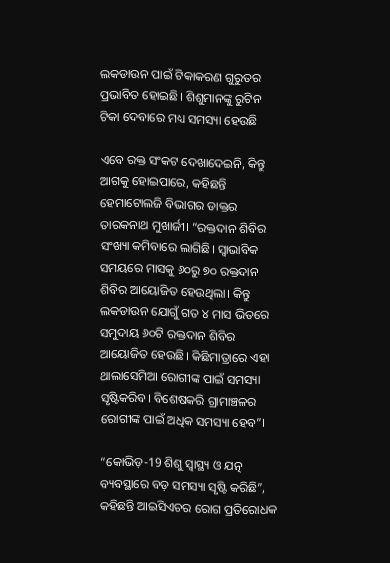ଲକଡାଉନ ପାଇଁ ଟିକାକରଣ ଗୁରୁତର ପ୍ରଭାବିତ ହୋଇଛି। ଶିଶୁମାନଙ୍କୁ ରୁଟିନ ଟିକା ଦେବାରେ ମଧ୍ୟ ସମସ୍ୟା ହେଉଛି

ଏବେ ରକ୍ତ ସଂକଟ ଦେଖାଦେଇନି, କିନ୍ତୁ ଆଗକୁ ହୋଇପାରେ, କହିଛନ୍ତି ହେମାଟୋଲଜି ବିଭାଗର ଡାକ୍ତର ତାରକନାଥ ମୁଖାର୍ଜୀ। “ରକ୍ତଦାନ ଶିବିର ସଂଖ୍ୟା କମିବାରେ ଲାଗିଛି। ସ୍ୱାଭାବିକ ସମୟରେ ମାସକୁ ୬୦ରୁ ୭୦ ରକ୍ତଦାନ ଶିବିର ଆୟୋଜିତ ହେଉଥିଲା। କିନ୍ତୁ ଲକଡାଉନ ଯୋଗୁଁ ଗତ ୪ ମାସ ଭିତରେ ସମୁଦାୟ ୬୦ଟି ରକ୍ତଦାନ ଶିବିର ଆୟୋଜିତ ହେଉଛି। କିଛିମାତ୍ରାରେ ଏହା ଥାଲାସେମିଆ ରୋଗୀଙ୍କ ପାଇଁ ସମସ୍ୟା ସୃଷ୍ଟିକରିବ। ବିଶେଷକରି ଗ୍ରାମାଞ୍ଚଳର ରୋଗୀଙ୍କ ପାଇଁ ଅଧିକ ସମସ୍ୟା ହେବ”।

“କୋଭିଡ଼-19 ଶିଶୁ ସ୍ୱାସ୍ଥ୍ୟ ଓ ଯତ୍ନ ବ୍ୟବସ୍ଥାରେ ବଡ଼ ସମସ୍ୟା ସୃଷ୍ଟି କରିଛି”, କହିଛନ୍ତି ଆଇସିଏଚର ରୋଗ ପ୍ରତିରୋଧକ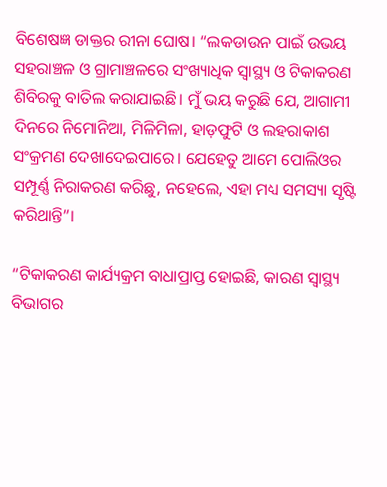ବିଶେଷଜ୍ଞ ଡାକ୍ତର ରୀନା ଘୋଷ। “ଲକଡାଉନ ପାଇଁ ଉଭୟ ସହରାଞ୍ଚଳ ଓ ଗ୍ରାମାଞ୍ଚଳରେ ସଂଖ୍ୟାଧିକ ସ୍ୱାସ୍ଥ୍ୟ ଓ ଟିକାକରଣ ଶିବିରକୁ ବାତିଲ କରାଯାଇଛି। ମୁଁ ଭୟ କରୁଛି ଯେ, ଆଗାମୀ ଦିନରେ ନିମୋନିଆ, ମିଳିମିଳା, ହାଡ଼ଫୁଟି ଓ ଲହରାକାଶ ସଂକ୍ରମଣ ଦେଖାଦେଇପାରେ। ଯେହେତୁ ଆମେ ପୋଲିଓର ସମ୍ପୂର୍ଣ୍ଣ ନିରାକରଣ କରିଛୁ, ନହେଲେ, ଏହା ମଧ୍ୟ ସମସ୍ୟା ସୃଷ୍ଟି କରିଥାନ୍ତି”।

“ଟିକାକରଣ କାର୍ଯ୍ୟକ୍ରମ ବାଧାପ୍ରାପ୍ତ ହୋଇଛି, କାରଣ ସ୍ୱାସ୍ଥ୍ୟ ବିଭାଗର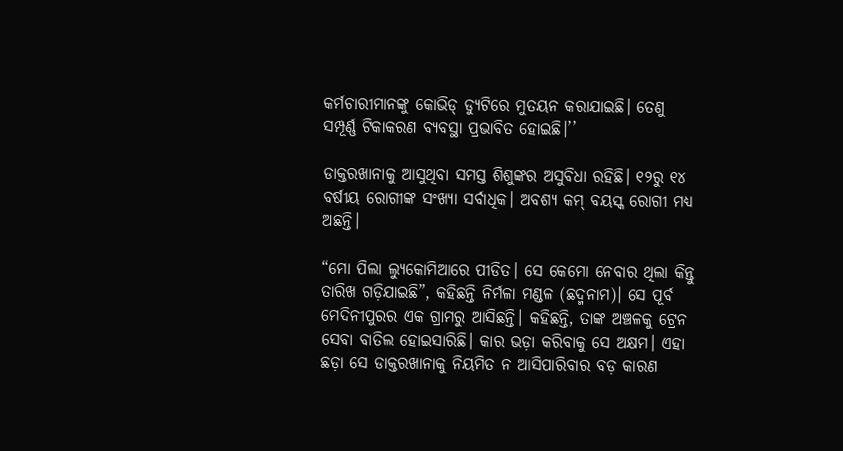କର୍ମଚାରୀମାନଙ୍କୁ କୋଭିଡ୍ ଡ୍ୟୁଟିରେ ମୁତୟନ କରାଯାଇଛି। ତେଣୁ ସମ୍ପୂର୍ଣ୍ଣ ଟିକାକରଣ ବ୍ୟବସ୍ଥା ପ୍ରଭାବିତ ହୋଇଛି।’’

ଡାକ୍ତରଖାନାକୁ ଆସୁଥିବା ସମସ୍ତ ଶିଶୁଙ୍କର ଅସୁବିଧା ରହିଛି। ୧୨ରୁ ୧୪ ବର୍ଷୀୟ ରୋଗୀଙ୍କ ସଂଖ୍ୟା ସର୍ବାଧିକ। ଅବଶ୍ୟ କମ୍ ବୟସ୍କ ରୋଗୀ ମଧ୍ୟ ଅଛନ୍ତି।

“ମୋ ପିଲା ଲ୍ୟୁକୋମିଆରେ ପୀଡିତ। ସେ କେମୋ ନେବାର ଥିଲା କିନ୍ତୁ ତାରିଖ ଗଡ଼ିଯାଇଛି”, କହିଛନ୍ତି ନିର୍ମଳା ମଣ୍ଡଳ (ଛଦ୍ମନାମ)। ସେ ପୂର୍ବ ମେଦିନୀପୁରର ଏକ ଗ୍ରାମରୁ ଆସିଛନ୍ତି। କହିଛନ୍ତି, ତାଙ୍କ ଅଞ୍ଚଳକୁ ଟ୍ରେନ ସେବା ବାତିଲ ହୋଇସାରିଛି। କାର ଭଡ଼ା କରିବାକୁ ସେ ଅକ୍ଷମ। ଏହା ଛଡ଼ା ସେ ଡାକ୍ତରଖାନାକୁ ନିୟମିତ ନ ଆସିପାରିବାର ବଡ଼ କାରଣ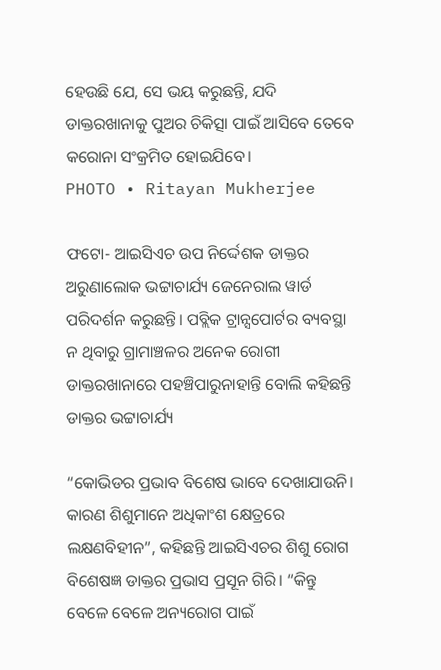ହେଉଛି ଯେ, ସେ ଭୟ କରୁଛନ୍ତି, ଯଦି ଡାକ୍ତରଖାନାକୁ ପୁଅର ଚିକିତ୍ସା ପାଇଁ ଆସିବେ ତେବେ କରୋନା ସଂକ୍ରମିତ ହୋଇଯିବେ।
PHOTO • Ritayan Mukherjee

ଫଟୋ- ଆଇସିଏଚ ଉପ ନିର୍ଦ୍ଦେଶକ ଡାକ୍ତର ଅରୁଣାଲୋକ ଭଟ୍ଟାଚାର୍ଯ୍ୟ ଜେନେରାଲ ୱାର୍ଡ ପରିଦର୍ଶନ କରୁଛନ୍ତି। ପବ୍ଲିକ ଟ୍ରାନ୍ସପୋର୍ଟର ବ୍ୟବସ୍ଥା ନ ଥିବାରୁ ଗ୍ରାମାଞ୍ଚଳର ଅନେକ ରୋଗୀ ଡାକ୍ତରଖାନାରେ ପହଞ୍ଚିପାରୁନାହାନ୍ତି ବୋଲି କହିଛନ୍ତି ଡାକ୍ତର ଭଟ୍ଟାଚାର୍ଯ୍ୟ

“କୋଭିଡର ପ୍ରଭାବ ବିଶେଷ ଭାବେ ଦେଖାଯାଉନି। କାରଣ ଶିଶୁମାନେ ଅଧିକାଂଶ କ୍ଷେତ୍ରରେ ଲକ୍ଷଣବିହୀନ”, କହିଛନ୍ତି ଆଇସିଏଚର ଶିଶୁ ରୋଗ ବିଶେଷଜ୍ଞ ଡାକ୍ତର ପ୍ରଭାସ ପ୍ରସୂନ ଗିରି। “କିନ୍ତୁ ବେଳେ ବେଳେ ଅନ୍ୟରୋଗ ପାଇଁ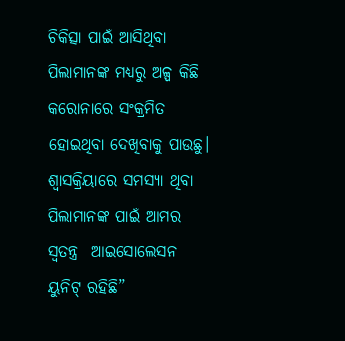ଚିକିତ୍ସା ପାଇଁ ଆସିଥିବା ପିଲାମାନଙ୍କ ମଧ୍ୟରୁ ଅଳ୍ପ କିଛି କରୋନାରେ ସଂକ୍ରମିତ ହୋଇଥିବା ଦେଖିବାକୁ ପାଉଛୁ। ଶ୍ୱାସକ୍ରିୟାରେ ସମସ୍ୟା ଥିବା ପିଲାମାନଙ୍କ ପାଇଁ ଆମର ସ୍ୱତନ୍ତ୍ର  ଆଇସୋଲେସନ ୟୁନିଟ୍ ରହିଛି”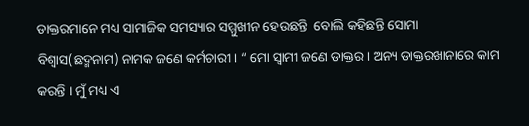ଡାକ୍ତରମାନେ ମଧ୍ୟ ସାମାଜିକ ସମସ୍ୟାର ସମ୍ମୁଖୀନ ହେଉଛନ୍ତି  ବୋଲି କହିଛନ୍ତି ସୋମା ବିଶ୍ୱାସ(ଛଦ୍ମନାମ) ନାମକ ଜଣେ କର୍ମଚାରୀ । “ ମୋ ସ୍ୱାମୀ ଜଣେ ଡାକ୍ତର । ଅନ୍ୟ ଡାକ୍ତରଖାନାରେ କାମ କରନ୍ତି । ମୁଁ ମଧ୍ୟ ଏ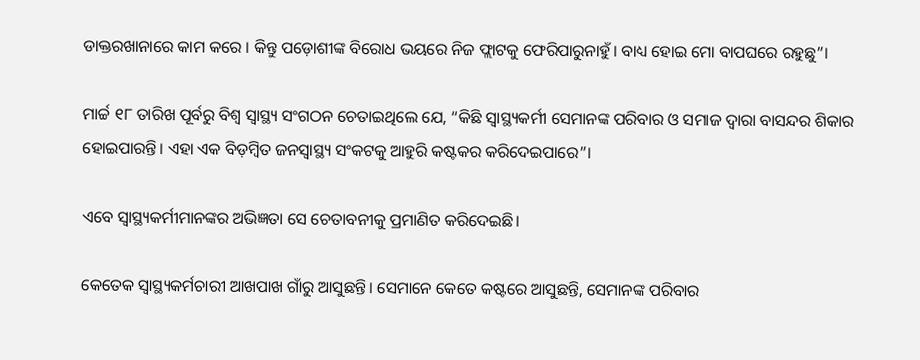ଡାକ୍ତରଖାନାରେ କାମ କରେ । କିନ୍ତୁ ପଡ଼ୋଶୀଙ୍କ ବିରୋଧ ଭୟରେ ନିଜ ଫ୍ଲାଟକୁ ଫେରିପାରୁନାହୁଁ। ବାଧ୍ୟ ହୋଇ ମୋ ବାପଘରେ ରହୁଛୁ”।

ମାର୍ଚ୍ଚ ୧୮ ତାରିଖ ପୂର୍ବରୁ ବିଶ୍ୱ ସ୍ୱାସ୍ଥ୍ୟ ସଂଗଠନ ଚେତାଇଥିଲେ ଯେ, “କିଛି ସ୍ୱାସ୍ଥ୍ୟକର୍ମୀ ସେମାନଙ୍କ ପରିବାର ଓ ସମାଜ ଦ୍ୱାରା ବାସନ୍ଦର ଶିକାର ହୋଇପାରନ୍ତି। ଏହା ଏକ ବିଡ଼ମ୍ବିତ ଜନସ୍ୱାସ୍ଥ୍ୟ ସଂକଟକୁ ଆହୁରି କଷ୍ଟକର କରିଦେଇପାରେ”।

ଏବେ ସ୍ୱାସ୍ଥ୍ୟକର୍ମୀମାନଙ୍କର ଅଭିଜ୍ଞତା ସେ ଚେତାବନୀକୁ ପ୍ରମାଣିତ କରିଦେଇଛି।

କେତେକ ସ୍ୱାସ୍ଥ୍ୟକର୍ମଚାରୀ ଆଖପାଖ ଗାଁରୁ ଆସୁଛନ୍ତି। ସେମାନେ କେତେ କଷ୍ଟରେ ଆସୁଛନ୍ତି, ସେମାନଙ୍କ ପରିବାର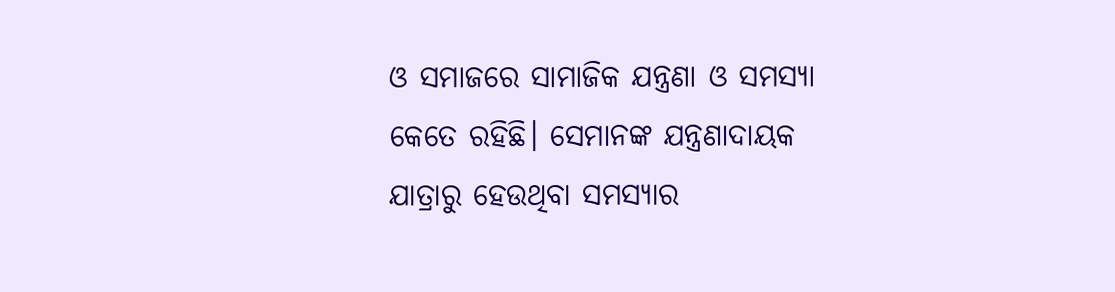ଓ ସମାଜରେ ସାମାଜିକ ଯନ୍ତ୍ରଣା ଓ ସମସ୍ୟା କେତେ ରହିଛି। ସେମାନଙ୍କ ଯନ୍ତ୍ରଣାଦାୟକ ଯାତ୍ରାରୁ ହେଉଥିବା ସମସ୍ୟାର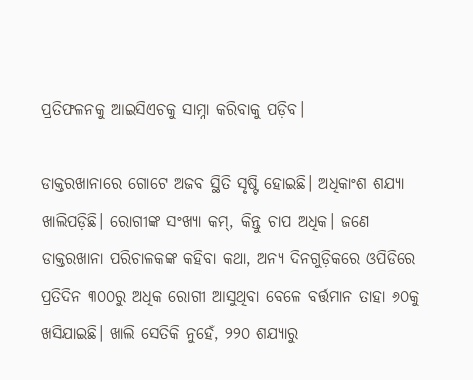ପ୍ରତିଫଳନକୁ ଆଇସିଏଚକୁ ସାମ୍ନା କରିବାକୁ ପଡ଼ିବ।

ଡାକ୍ତରଖାନାରେ ଗୋଟେ ଅଜବ ସ୍ଥିତି ସୃଷ୍ଟି ହୋଇଛି। ଅଧିକାଂଶ ଶଯ୍ୟା ଖାଲିପଡ଼ିଛି। ରୋଗୀଙ୍କ ସଂଖ୍ୟା କମ୍, କିନ୍ତୁ ଚାପ ଅଧିକ। ଜଣେ ଡାକ୍ତରଖାନା ପରିଚାଳକଙ୍କ କହିବା କଥା, ଅନ୍ୟ ଦିନଗୁଡ଼ିକରେ ଓପିଡିରେ ପ୍ରତିଦିନ ୩୦୦ରୁ ଅଧିକ ରୋଗୀ ଆସୁଥିବା ବେଳେ ବର୍ତ୍ତମାନ ତାହା ୬୦କୁ ଖସିଯାଇଛି। ଖାଲି ସେତିକି ନୁହେଁ, ୨୨୦ ଶଯ୍ୟାରୁ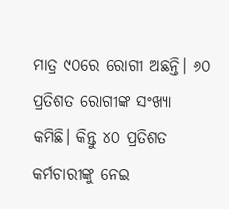ମାତ୍ର ୯୦ରେ ରୋଗୀ ଅଛନ୍ତି। ୬୦ ପ୍ରତିଶତ ରୋଗୀଙ୍କ ସଂଖ୍ୟା କମିଛି। କିନ୍ତୁ ୪୦ ପ୍ରତିଶତ କର୍ମଚାରୀଙ୍କୁ ନେଇ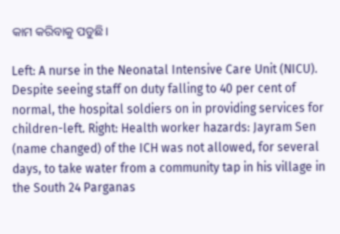କାମ କରିବାକୁ ପଡୁଛି।

Left: A nurse in the Neonatal Intensive Care Unit (NICU). Despite seeing staff on duty falling to 40 per cent of normal, the hospital soldiers on in providing services for children-left. Right: Health worker hazards: Jayram Sen (name changed) of the ICH was not allowed, for several days, to take water from a community tap in his village in the South 24 Parganas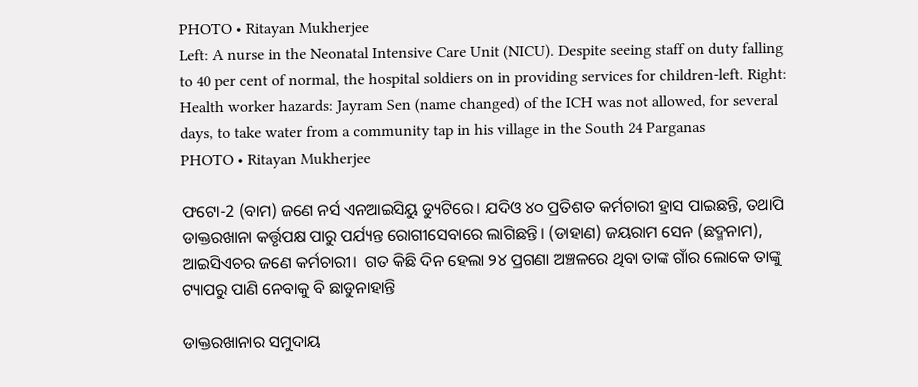PHOTO • Ritayan Mukherjee
Left: A nurse in the Neonatal Intensive Care Unit (NICU). Despite seeing staff on duty falling to 40 per cent of normal, the hospital soldiers on in providing services for children-left. Right: Health worker hazards: Jayram Sen (name changed) of the ICH was not allowed, for several days, to take water from a community tap in his village in the South 24 Parganas
PHOTO • Ritayan Mukherjee

ଫଟୋ-2 (ବାମ) ଜଣେ ନର୍ସ ଏନଆଇସିୟୁ ଡ୍ୟୁଟିରେ। ଯଦିଓ ୪୦ ପ୍ରତିଶତ କର୍ମଚାରୀ ହ୍ରାସ ପାଇଛନ୍ତି, ତଥାପି ଡାକ୍ତରଖାନା କର୍ତ୍ତୃପକ୍ଷ ପାରୁ ପର୍ଯ୍ୟନ୍ତ ରୋଗୀସେବାରେ ଲାଗିଛନ୍ତି। (ଡାହାଣ) ଜୟରାମ ସେନ (ଛଦ୍ମନାମ), ଆଇସିଏଚର ଜଣେ କର୍ମଚାରୀ।  ଗତ କିଛି ଦିନ ହେଲା ୨୪ ପ୍ରଗଣା ଅଞ୍ଚଳରେ ଥିବା ତାଙ୍କ ଗାଁର ଲୋକେ ତାଙ୍କୁ ଟ୍ୟାପରୁ ପାଣି ନେବାକୁ ବି ଛାଡୁନାହାନ୍ତି

ଡାକ୍ତରଖାନାର ସମୁଦାୟ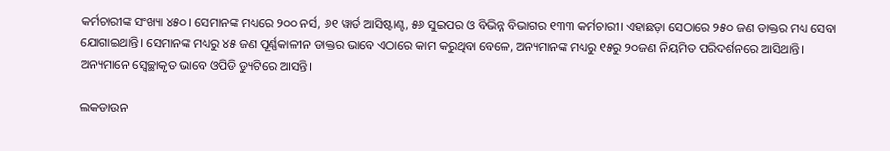କର୍ମଚାରୀଙ୍କ ସଂଖ୍ୟା ୪୫୦। ସେମାନଙ୍କ ମଧ୍ୟରେ ୨୦୦ ନର୍ସ, ୬୧ ୱାର୍ଡ ଆସିଷ୍ଟାଣ୍ଟ, ୫୬ ସୁଇପର ଓ ବିଭିନ୍ନ ବିଭାଗର ୧୩୩ କର୍ମଚାରୀ। ଏହାଛଡ଼ା ସେଠାରେ ୨୫୦ ଜଣ ଡାକ୍ତର ମଧ୍ୟ ସେବା ଯୋଗାଇଥାନ୍ତି। ସେମାନଙ୍କ ମଧ୍ୟରୁ ୪୫ ଜଣ ପୂର୍ଣ୍ଣକାଳୀନ ଡାକ୍ତର ଭାବେ ଏଠାରେ କାମ କରୁଥିବା ବେଳେ, ଅନ୍ୟମାନଙ୍କ ମଧ୍ୟରୁ ୧୫ରୁ ୨୦ଜଣ ନିୟମିତ ପରିଦର୍ଶନରେ ଆସିଥାନ୍ତି। ଅନ୍ୟମାନେ ସ୍ୱେଚ୍ଛାକୃତ ଭାବେ ଓପିଡି ଡ୍ୟୁଟିରେ ଆସନ୍ତି।

ଲକଡାଉନ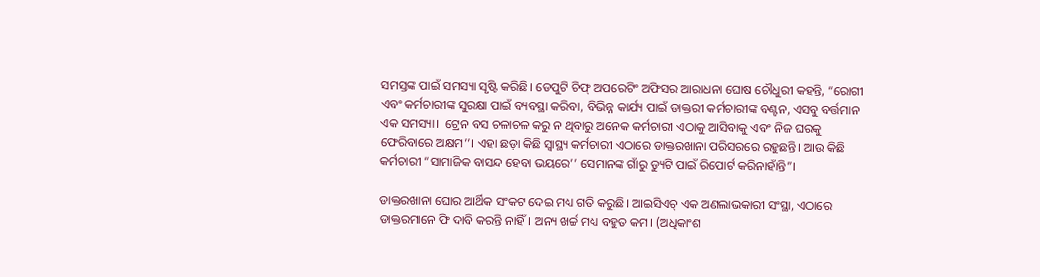ସମସ୍ତଙ୍କ ପାଇଁ ସମସ୍ୟା ସୃଷ୍ଟି କରିଛି। ଡେପୁଟି ଚିଫ୍ ଅପରେଟିଂ ଅଫିସର ଆରାଧନା ଘୋଷ ଚୌଧୁରୀ କହନ୍ତି, “ରୋଗୀ ଏବଂ କର୍ମଚାରୀଙ୍କ ସୁରକ୍ଷା ପାଇଁ ବ୍ୟବସ୍ଥା କରିବା, ବିଭିନ୍ନ କାର୍ଯ୍ୟ ପାଇଁ ଡାକ୍ତରୀ କର୍ମଚାରୀଙ୍କ ବଣ୍ଟନ, ଏସବୁ ବର୍ତ୍ତମାନ ଏକ ସମସ୍ୟା।  ଟ୍ରେନ ବସ ଚଳାଚଳ କରୁ ନ ଥିବାରୁ ଅନେକ କର୍ମଚାରୀ ଏଠାକୁ ଆସିବାକୁ ଏବଂ ନିଜ ଘରକୁ ଫେରିବାରେ ଅକ୍ଷମ’’। ଏହା ଛଡ଼ା କିଛି ସ୍ୱାସ୍ଥ୍ୟ କର୍ମଚାରୀ ଏଠାରେ ଡାକ୍ତରଖାନା ପରିସରରେ ରହୁଛନ୍ତି। ଆଉ କିଛି କର୍ମଚାରୀ “ସାମାଜିକ ବାସନ୍ଦ ହେବା ଭୟରେ’’ ସେମାନଙ୍କ ଗାଁରୁ ଡ୍ୟୁଟି ପାଇଁ ରିପୋର୍ଟ କରିନାହାଁନ୍ତି”।

ଡାକ୍ତରଖାନା ଘୋର ଆର୍ଥିକ ସଂକଟ ଦେଇ ମଧ୍ୟ ଗତି କରୁଛି। ଆଇସିଏଚ୍ ଏକ ଅଣଲାଭକାରୀ ସଂସ୍ଥା, ଏଠାରେ ଡାକ୍ତରମାନେ ଫି ଦାବି କରନ୍ତି ନାହିଁ। ଅନ୍ୟ ଖର୍ଚ୍ଚ ମଧ୍ୟ ବହୁତ କମ। (ଅଧିକାଂଶ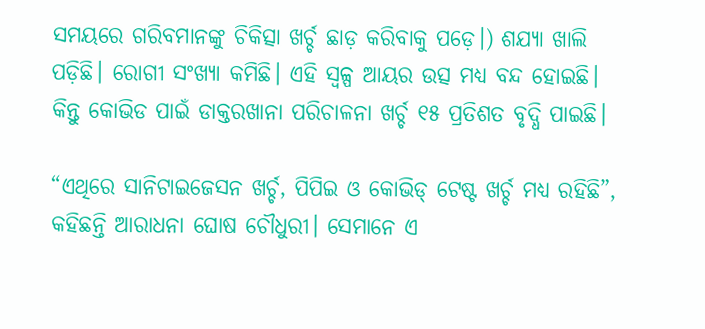ସମୟରେ ଗରିବମାନଙ୍କୁ ଚିକିତ୍ସା ଖର୍ଚ୍ଚ ଛାଡ଼ କରିବାକୁ ପଡ଼େ।) ଶଯ୍ୟା ଖାଲି ପଡ଼ିଛି। ରୋଗୀ ସଂଖ୍ୟା କମିଛି। ଏହି ସ୍ୱଳ୍ପ ଆୟର ଉତ୍ସ ମଧ୍ୟ ବନ୍ଦ ହୋଇଛି। କିନ୍ତୁ କୋଭିଡ ପାଇଁ ଡାକ୍ତରଖାନା ପରିଚାଳନା ଖର୍ଚ୍ଚ ୧୫ ପ୍ରତିଶତ ବୃଦ୍ଧି ପାଇଛି।

“ଏଥିରେ ସାନିଟାଇଜେସନ ଖର୍ଚ୍ଚ, ପିପିଇ ଓ କୋଭିଡ୍ ଟେଷ୍ଟ ଖର୍ଚ୍ଚ ମଧ୍ୟ ରହିଛି”, କହିଛନ୍ତି ଆରାଧନା ଘୋଷ ଚୌଧୁରୀ। ସେମାନେ ଏ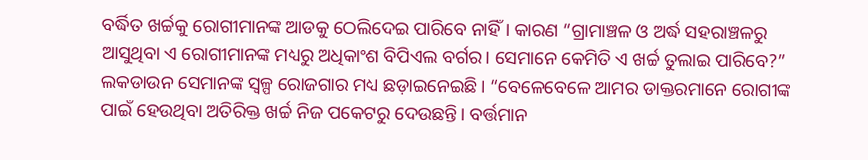ବର୍ଦ୍ଧିତ ଖର୍ଚ୍ଚକୁ ରୋଗୀମାନଙ୍କ ଆଡକୁ ଠେଲିଦେଇ ପାରିବେ ନାହିଁ। କାରଣ “ଗ୍ରାମାଞ୍ଚଳ ଓ ଅର୍ଦ୍ଧ ସହରାଞ୍ଚଳରୁ ଆସୁଥିବା ଏ ରୋଗୀମାନଙ୍କ ମଧ୍ୟରୁ ଅଧିକାଂଶ ବିପିଏଲ ବର୍ଗର। ସେମାନେ କେମିତି ଏ ଖର୍ଚ୍ଚ ତୁଲାଇ ପାରିବେ?” ଲକଡାଉନ ସେମାନଙ୍କ ସ୍ୱଳ୍ପ ରୋଜଗାର ମଧ୍ୟ ଛଡ଼ାଇନେଇଛି। “ବେଳେବେଳେ ଆମର ଡାକ୍ତରମାନେ ରୋଗୀଙ୍କ ପାଇଁ ହେଉଥିବା ଅତିରିକ୍ତ ଖର୍ଚ୍ଚ ନିଜ ପକେଟରୁ ଦେଉଛନ୍ତି। ବର୍ତ୍ତମାନ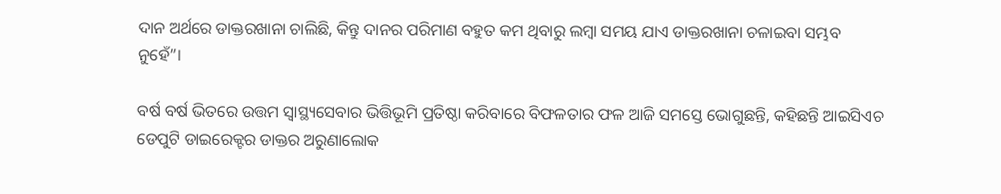ଦାନ ଅର୍ଥରେ ଡାକ୍ତରଖାନା ଚାଲିଛି, କିନ୍ତୁ ଦାନର ପରିମାଣ ବହୁତ କମ ଥିବାରୁ ଲମ୍ବା ସମୟ ଯାଏ ଡାକ୍ତରଖାନା ଚଳାଇବା ସମ୍ଭବ  ନୁହେଁ”।

ବର୍ଷ ବର୍ଷ ଭିତରେ ଉତ୍ତମ ସ୍ୱାସ୍ଥ୍ୟସେବାର ଭିତ୍ତିଭୂମି ପ୍ରତିଷ୍ଠା କରିବାରେ ବିଫଳତାର ଫଳ ଆଜି ସମସ୍ତେ ଭୋଗୁଛନ୍ତି, କହିଛନ୍ତି ଆଇସିଏଚ ଡେପୁଟି ଡାଇରେକ୍ଟର ଡାକ୍ତର ଅରୁଣାଲୋକ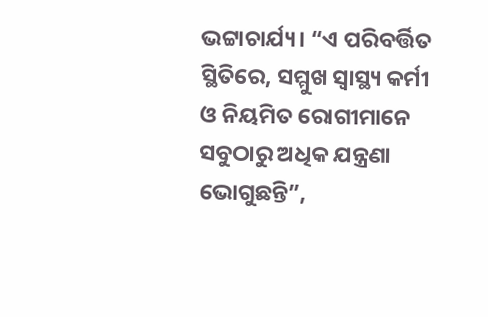ଭଟ୍ଟାଚାର୍ଯ୍ୟ। “ଏ ପରିବର୍ତ୍ତିତ ସ୍ଥିତିରେ, ସମ୍ମୁଖ ସ୍ୱାସ୍ଥ୍ୟ କର୍ମୀ ଓ ନିୟମିତ ରୋଗୀମାନେ ସବୁଠାରୁ ଅଧିକ ଯନ୍ତ୍ରଣା ଭୋଗୁଛନ୍ତି”,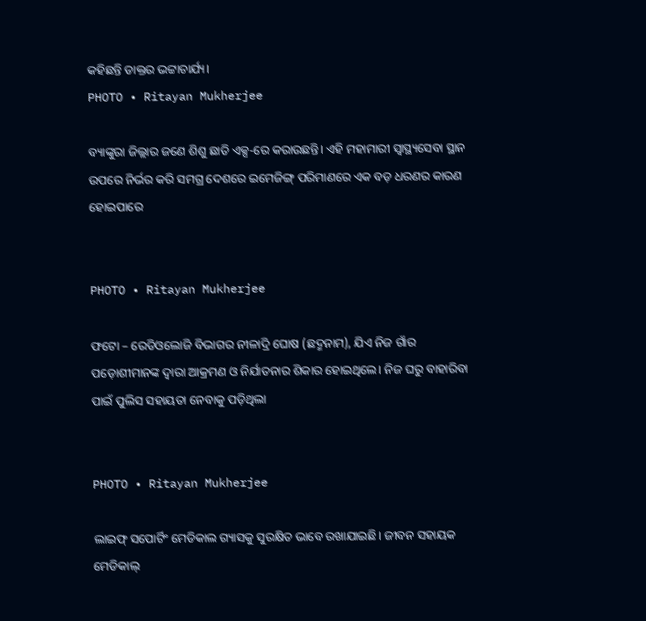କହିଛନ୍ତି ଡାକ୍ତର ଭଟ୍ଟାଚାର୍ଯ୍ୟ।
PHOTO • Ritayan Mukherjee

ବ୍ୟାଙ୍କୁରା ଜିଲ୍ଲାର ଜଣେ ଶିଶୁ ଛାତି ଏକ୍ସ-ରେ କରାଉଛନ୍ତି। ଏହି ମହାମାରୀ ସ୍ୱାସ୍ଥ୍ୟସେବା ସ୍ଥାନ ଉପରେ ନିର୍ଭର କରି ସମଗ୍ର ଦେଶରେ ଇମେଜିଙ୍ଗ୍ ପରିମାଣରେ ଏକ ବଡ଼ ଧରଣର କାରଣ ହୋଇପାରେ


PHOTO • Ritayan Mukherjee

ଫଟୋ – ରେଡିଓଲୋଜି ବିଭାଗର ନୀଳାଦ୍ରି ଘୋଷ (ଛଦ୍ମନାମ), ଯିଏ ନିଜ ଗାଁର ପଡ଼ୋଶୀମାନଙ୍କ ଦ୍ୱାରା ଆକ୍ରମଣ ଓ ନିର୍ଯାତନାର ଶିକାର ହୋଇଥିଲେ। ନିଜ ଘରୁ ବାହାରିବା ପାଇଁ ପୁଲିସ ସହାୟତା ନେବାକୁ ପଡ଼ିଥିଲା


PHOTO • Ritayan Mukherjee

ଲାଇଫ୍ ସପୋର୍ଟିଂ ମେଡିକାଲ ଗ୍ୟାସକୁ ସୁରକ୍ଷିତ ଭାବେ ରଖାଯାଇଛି। ଜୀବନ ସହାୟକ ମେଡିକାଲ୍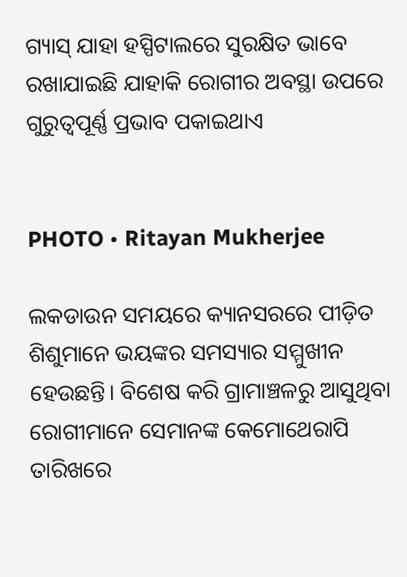ଗ୍ୟାସ୍ ଯାହା ହସ୍ପିଟାଲରେ ସୁରକ୍ଷିତ ଭାବେ ରଖାଯାଇଛି ଯାହାକି ରୋଗୀର ଅବସ୍ଥା ଉପରେ ଗୁରୁତ୍ୱପୂର୍ଣ୍ଣ ପ୍ରଭାବ ପକାଇଥାଏ


PHOTO • Ritayan Mukherjee

ଲକଡାଉନ ସମୟରେ କ୍ୟାନସରରେ ପୀଡ଼ିତ ଶିଶୁମାନେ ଭୟଙ୍କର ସମସ୍ୟାର ସମ୍ମୁଖୀନ ହେଉଛନ୍ତି। ବିଶେଷ କରି ଗ୍ରାମାଞ୍ଚଳରୁ ଆସୁଥିବା ରୋଗୀମାନେ ସେମାନଙ୍କ କେମୋଥେରାପି ତାରିଖରେ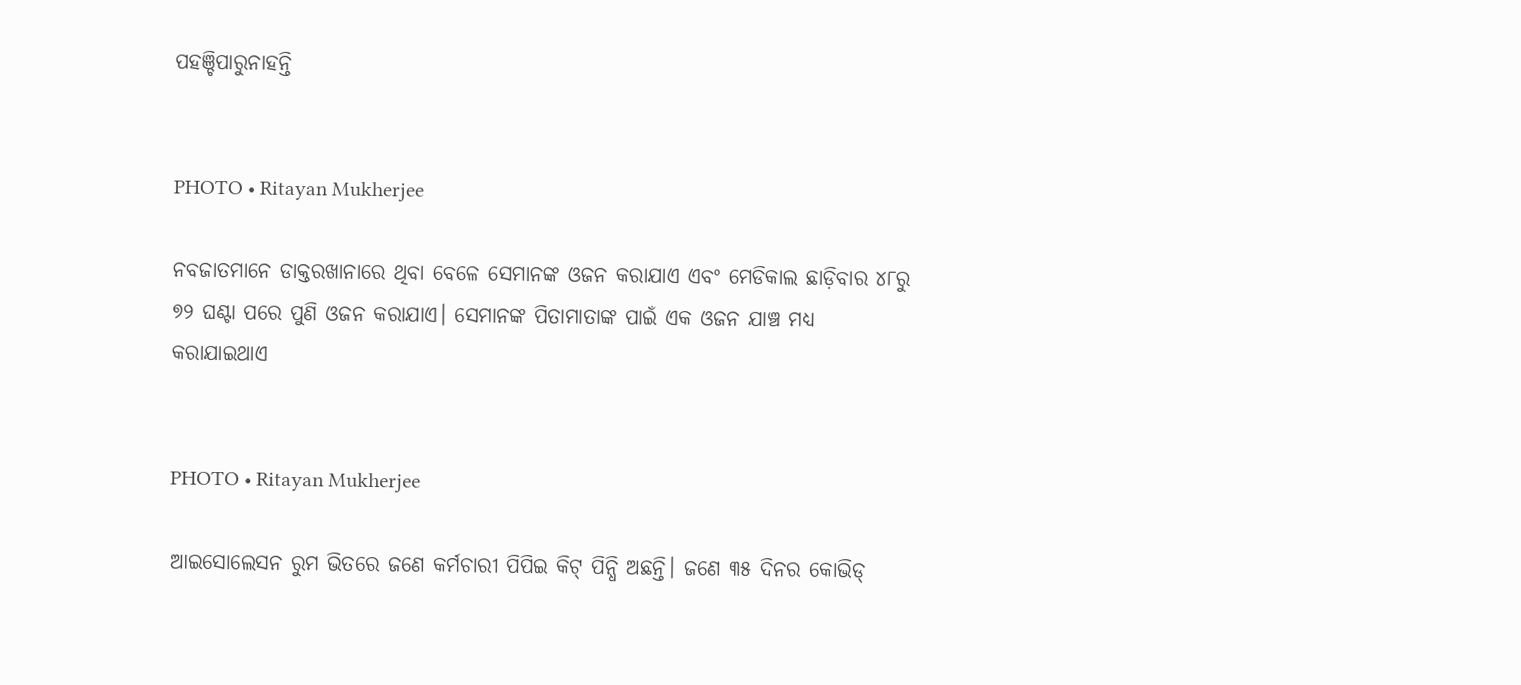ପହଞ୍ଚିପାରୁନାହନ୍ତି


PHOTO • Ritayan Mukherjee

ନବଜାତମାନେ ଡାକ୍ତରଖାନାରେ ଥିବା ବେଳେ ସେମାନଙ୍କ ଓଜନ କରାଯାଏ ଏବଂ ମେଡିକାଲ ଛାଡ଼ିବାର ୪୮ରୁ ୭୨ ଘଣ୍ଟା ପରେ ପୁଣି ଓଜନ କରାଯାଏ। ସେମାନଙ୍କ ପିତାମାତାଙ୍କ ପାଇଁ ଏକ ଓଜନ ଯାଞ୍ଚ ମଧ୍ୟ କରାଯାଇଥାଏ


PHOTO • Ritayan Mukherjee

ଆଇସୋଲେସନ ରୁମ ଭିତରେ ଜଣେ କର୍ମଚାରୀ ପିପିଇ କିଟ୍ ପିନ୍ଧି ଅଛନ୍ତି। ଜଣେ ୩୫ ଦିନର କୋଭିଡ୍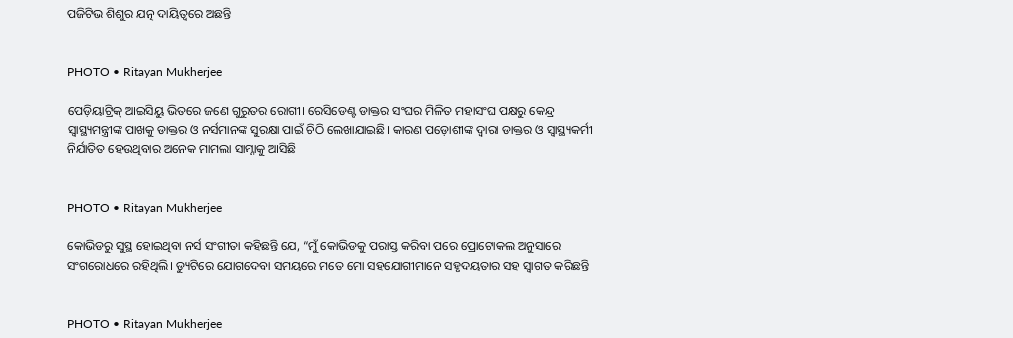ପଜିଟିଭ ଶିଶୁର ଯତ୍ନ ଦାୟିତ୍ୱରେ ଅଛନ୍ତି


PHOTO • Ritayan Mukherjee

ପେଡ଼ିୟାଟ୍ରିକ୍ ଆଇସିୟୁ ଭିତରେ ଜଣେ ଗୁରୁତର ରୋଗୀ। ରେସିଡେଣ୍ଟ ଡାକ୍ତର ସଂଘର ମିଳିତ ମହାସଂଘ ପକ୍ଷରୁ କେନ୍ଦ୍ର ସ୍ୱାସ୍ଥ୍ୟମନ୍ତ୍ରୀଙ୍କ ପାଖକୁ ଡାକ୍ତର ଓ ନର୍ସମାନଙ୍କ ସୁରକ୍ଷା ପାଇଁ ଚିଠି ଲେଖାଯାଇଛି। କାରଣ ପଡ଼ୋଶୀଙ୍କ ଦ୍ୱାରା ଡାକ୍ତର ଓ ସ୍ୱାସ୍ଥ୍ୟକର୍ମୀ ନିର୍ଯାତିତ ହେଉଥିବାର ଅନେକ ମାମଲା ସାମ୍ନାକୁ ଆସିଛି


PHOTO • Ritayan Mukherjee

କୋଭିଡରୁ ସୁସ୍ଥ ହୋଇଥିବା ନର୍ସ ସଂଗୀତା କହିଛନ୍ତି ଯେ, “ମୁଁ କୋଭିଡକୁ ପରାସ୍ତ କରିବା ପରେ ପ୍ରୋଟୋକଲ ଅନୁସାରେ ସଂଗରୋଧରେ ରହିଥିଲି। ଡ୍ୟୁଟିରେ ଯୋଗଦେବା ସମୟରେ ମତେ ମୋ ସହଯୋଗୀମାନେ ସହୃଦୟତାର ସହ ସ୍ୱାଗତ କରିଛନ୍ତି


PHOTO • Ritayan Mukherjee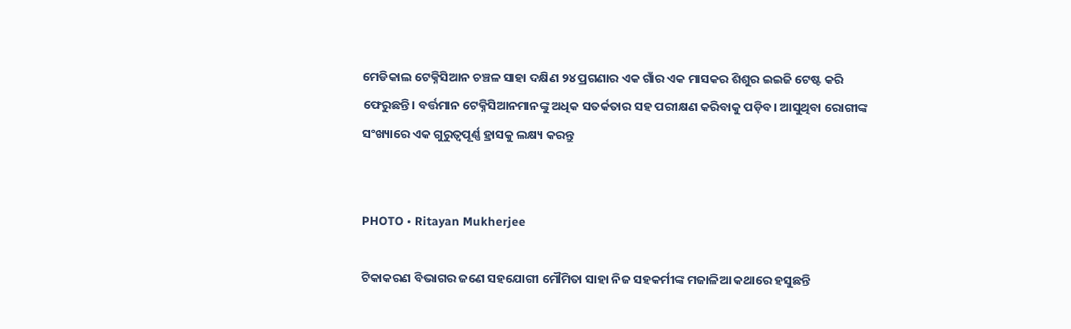ମେଡିକାଲ ଟେକ୍ନିସିଆନ ଚଞ୍ଚଳ ସାହା ଦକ୍ଷିଣ ୨୪ ପ୍ରଗଣାର ଏକ ଗାଁର ଏକ ମାସକର ଶିଶୁର ଇଇଜି ଟେଷ୍ଟ କରି ଫେରୁଛନ୍ତି। ବର୍ତ୍ତମାନ ଟେକ୍ନିସିଆନମାନଙ୍କୁ ଅଧିକ ସତର୍କତାର ସହ ପରୀକ୍ଷଣ କରିବାକୁ ପଡ଼ିବ। ଆସୁଥିବା ରୋଗୀଙ୍କ ସଂଖ୍ୟାରେ ଏକ ଗୁରୁତ୍ୱପୂର୍ଣ୍ଣ ହ୍ରାସକୁ ଲକ୍ଷ୍ୟ କରନ୍ତୁ


PHOTO • Ritayan Mukherjee

ଟିକାକରଣ ବିଭାଗର ଜଣେ ସହଯୋଗୀ ମୌମିତା ସାହା ନିଜ ସହକର୍ମୀଙ୍କ ମଜାଳିଆ କଥାରେ ହସୁଛନ୍ତି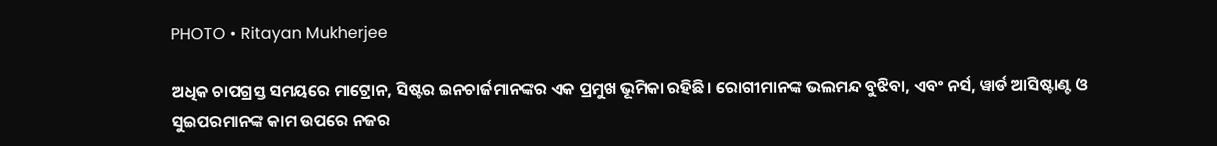PHOTO • Ritayan Mukherjee

ଅଧିକ ଚାପଗ୍ରସ୍ତ ସମୟରେ ମାଟ୍ରୋନ, ସିଷ୍ଟର ଇନଚାର୍ଜମାନଙ୍କର ଏକ ପ୍ରମୁଖ ଭୂମିକା ରହିଛି। ରୋଗୀମାନଙ୍କ ଭଲମନ୍ଦ ବୁଝିବା, ଏବଂ ନର୍ସ, ୱାର୍ଡ ଆସିଷ୍ଟାଣ୍ଟ ଓ ସୁଇପରମାନଙ୍କ କାମ ଉପରେ ନଜର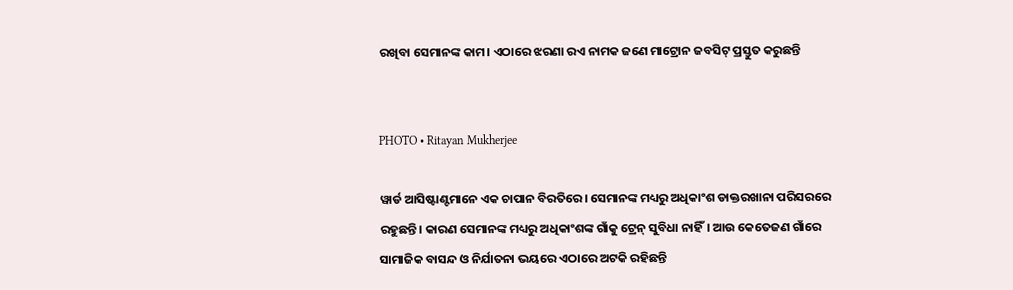ରଖିବା ସେମାନଙ୍କ କାମ। ଏଠାରେ ଝରଣା ରଏ ନାମକ ଜଣେ ମାଟ୍ରୋନ ଜବସିଟ୍ ପ୍ରସ୍ତୁତ କରୁଛନ୍ତି


PHOTO • Ritayan Mukherjee

ୱାର୍ଡ ଆସିଷ୍ଟାଣ୍ଟମାନେ ଏକ ଚାପାନ ବିରତିରେ। ସେମାନଙ୍କ ମଧ୍ୟରୁ ଅଧିକାଂଶ ଡାକ୍ତରଖାନା ପରିସରରେ ରହୁଛନ୍ତି। କାରଣ ସେମାନଙ୍କ ମଧ୍ୟରୁ ଅଧିକାଂଶଙ୍କ ଗାଁକୁ ଟ୍ରେନ୍ ସୁବିଧା ନାହିଁ। ଆଉ କେତେଜଣ ଗାଁରେ ସାମାଜିକ ବାସନ୍ଦ ଓ ନିର୍ଯାତନା ଭୟରେ ଏଠାରେ ଅଟକି ରହିଛନ୍ତି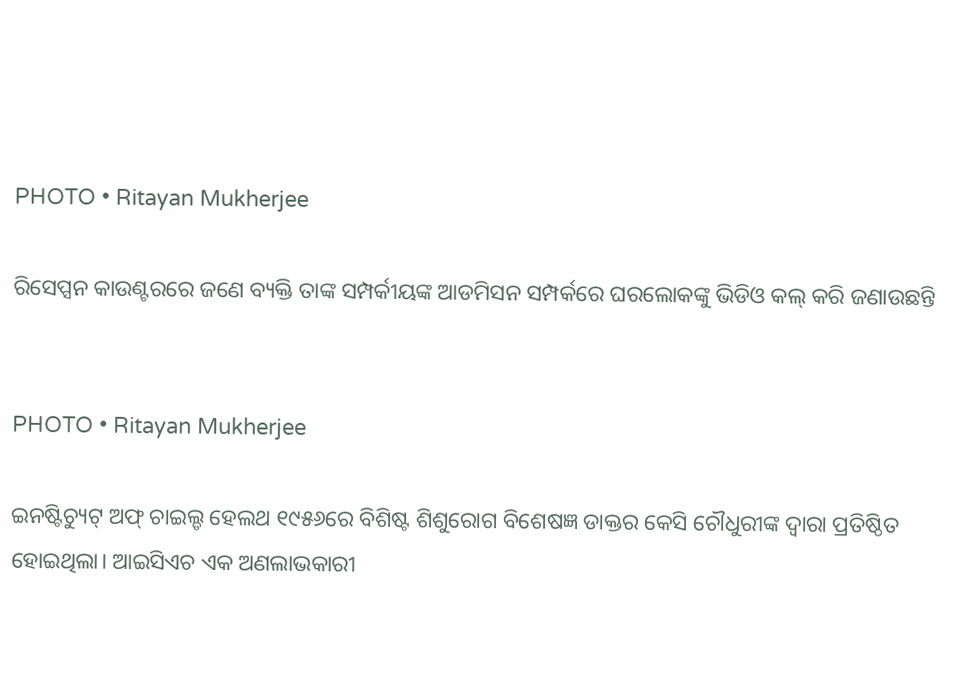PHOTO • Ritayan Mukherjee

ରିସେପ୍ସନ କାଉଣ୍ଟରରେ ଜଣେ ବ୍ୟକ୍ତି ତାଙ୍କ ସମ୍ପର୍କୀୟଙ୍କ ଆଡମିସନ ସମ୍ପର୍କରେ ଘରଲୋକଙ୍କୁ ଭିଡିଓ କଲ୍ କରି ଜଣାଉଛନ୍ତି


PHOTO • Ritayan Mukherjee

ଇନଷ୍ଟିଚ୍ୟୁଟ୍ ଅଫ୍ ଚାଇଲ୍ଡ ହେଲଥ ୧୯୫୬ରେ ବିଶିଷ୍ଟ ଶିଶୁରୋଗ ବିଶେଷଜ୍ଞ ଡାକ୍ତର କେସି ଚୌଧୁରୀଙ୍କ ଦ୍ୱାରା ପ୍ରତିଷ୍ଠିତ ହୋଇଥିଲା। ଆଇସିଏଚ ଏକ ଅଣଲାଭକାରୀ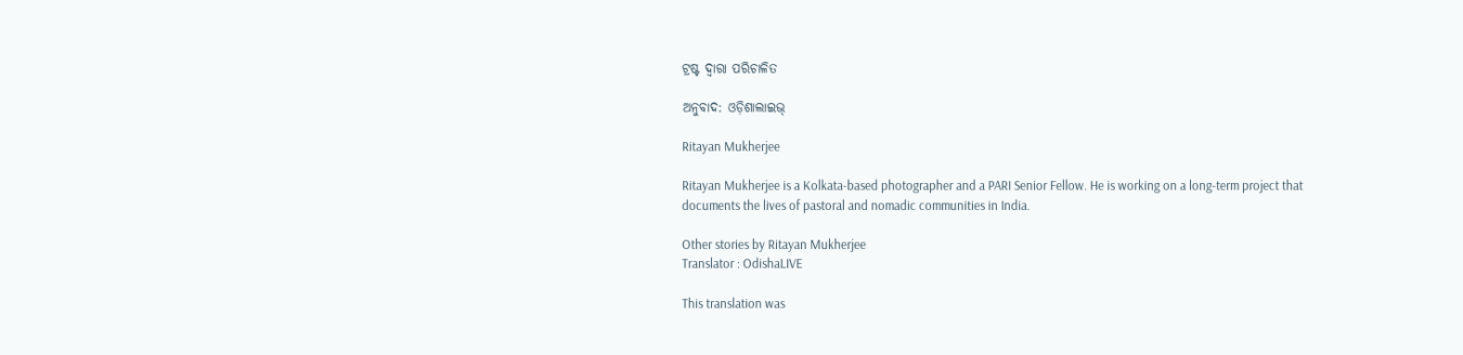ଟ୍ରଷ୍ଟ ଦ୍ୱାରା ପରିଚାଳିତ

ଅନୁବାଦ: ଓଡ଼ିଶାଲାଇଭ୍‍

Ritayan Mukherjee

Ritayan Mukherjee is a Kolkata-based photographer and a PARI Senior Fellow. He is working on a long-term project that documents the lives of pastoral and nomadic communities in India.

Other stories by Ritayan Mukherjee
Translator : OdishaLIVE

This translation was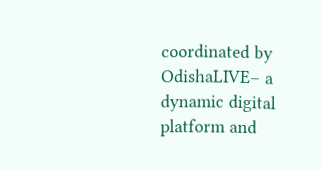coordinated by OdishaLIVE– a dynamic digital platform and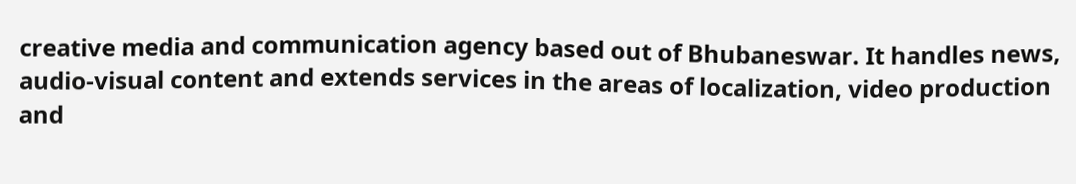creative media and communication agency based out of Bhubaneswar. It handles news, audio-visual content and extends services in the areas of localization, video production and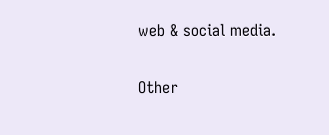web & social media.

Other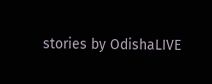stories by OdishaLIVE